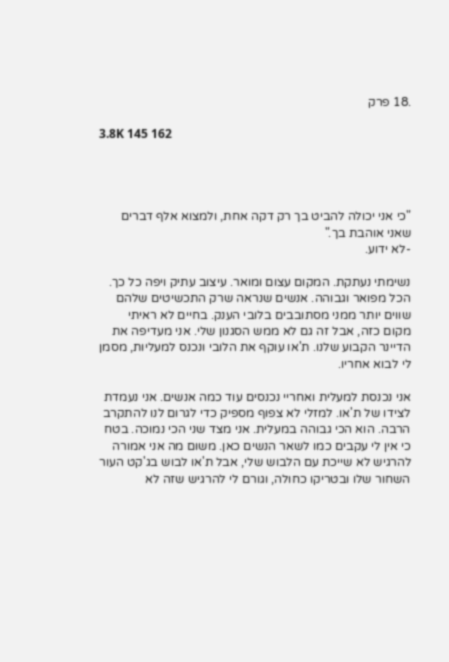.18 פרק

3.8K 145 162




"כי אני יכולה להביט בך רק דקה אחת, ולמצוא אלף דברים שאני אוהבת בך."
-לא ידוע.

נשימתי נעתקת. המקום עצום ומואר. עיצוב עתיק ויפה כל כך. הכל מפואר וגבוהה. אנשים שנראה שרק התכשיטים שלהם שווים יותר ממני מסתובבים בלובי הענק. בחיים לא ראיתי מקום כזה, אבל זה גם לא ממש הסגנון שלי. אני מעדיפה את הדיינר הקבוע שלנו. ת'או עוקף את הלובי ונכנס למעליות, מסמן לי לבוא אחריו.

אני נכנסת למעלית ואחריי נכנסים עוד כמה אנשים. אני נעמדת לצידו של ת'או. למזלי לא צפוף מספיק כדי לגרום לנו להתקרב הרבה. הוא הכי גבוהה במעלית. אני מצד שני הכי נמוכה. בטח כי אין לי עקבים כמו לשאר הנשים כאן. משום מה אני אמורה להרגיש לא שייכת עם הלבוש שלי, אבל ת'או לבוש בג'קט העור השחור שלו ובטריקו כחולה, וגורם לי להרגיש שזה לא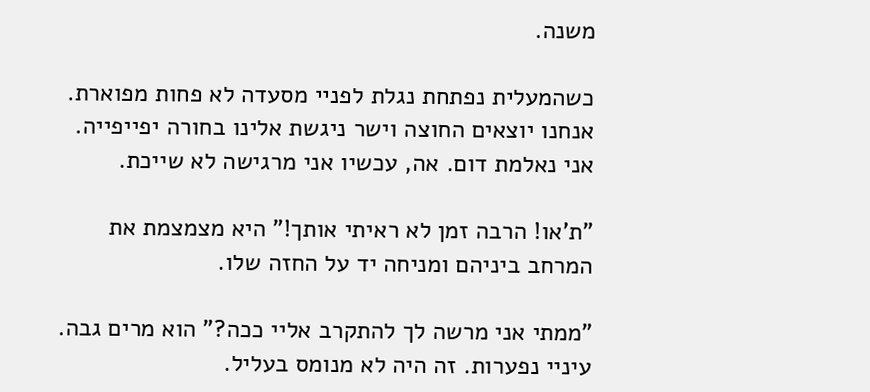משנה.

כשהמעלית נפתחת נגלת לפניי מסעדה לא פחות מפוארת. אנחנו יוצאים החוצה וישר ניגשת אלינו בחורה יפייפייה. אני נאלמת דום. אה, עכשיו אני מרגישה לא שייכת.

"ת'או! הרבה זמן לא ראיתי אותך!" היא מצמצמת את המרחב ביניהם ומניחה יד על החזה שלו.

"ממתי אני מרשה לך להתקרב אליי ככה?" הוא מרים גבה. עיניי נפערות. זה היה לא מנומס בעליל.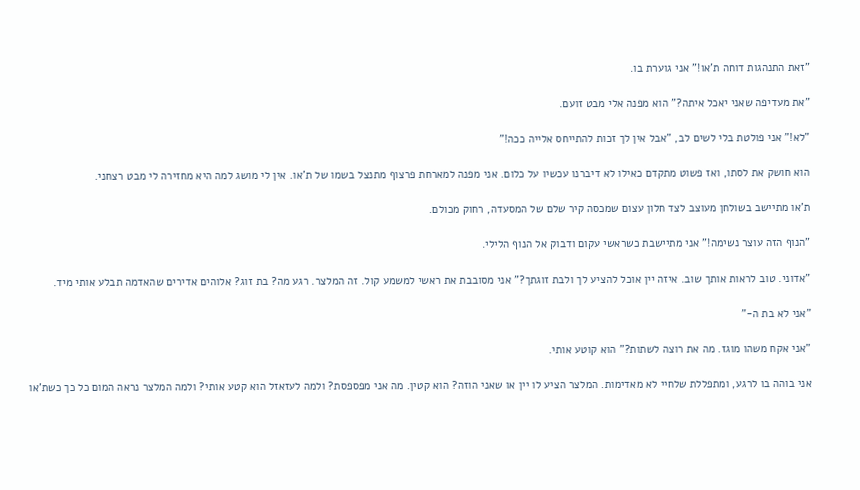"זאת התנהגות דוחה ת'או!" אני גוערת בו.

"את מעדיפה שאני יאכל איתה?" הוא מפנה אלי מבט זועם.

"לא!" אני פולטת בלי לשים לב, "אבל אין לך זכות להתייחס אלייה ככה!"

הוא חושק את לסתו, ואז פשוט מתקדם כאילו לא דיברנו עכשיו על כלום. אני מפנה למארחת פרצוף מתנצל בשמו של ת'או. אין לי מושג למה היא מחזירה לי מבט רצחני.

ת'או מתיישב בשולחן מעוצב לצד חלון עצום שמכסה קיר שלם של המסעדה, רחוק מכולם.

"הנוף הזה עוצר נשימה!" אני מתיישבת כשראשי עקום ודבוק אל הנוף הלילי.

"אדוני. טוב לראות אותך שוב. איזה יין אוכל להציע לך ולבת זוגתך?" אני מסובבת את ראשי למשמע קול. זה המלצר. רגע מה? בת זוג? אלוהים אדירים שהאדמה תבלע אותי מיד.

"אני לא בת ה-"

"אני אקח משהו מוגז. מה את רוצה לשתות?" הוא קוטע אותי.

אני בוהה בו לרגע, ומתפללת שלחיי לא מאדימות. המלצר הציע לו יין או שאני הוזה? הוא קטין. מה אני מפספסת? ולמה לעזאזל הוא קטע אותי? ולמה המלצר נראה המום כל כך כשת'או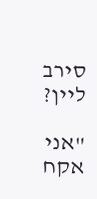סירב ליין?

"אני אקח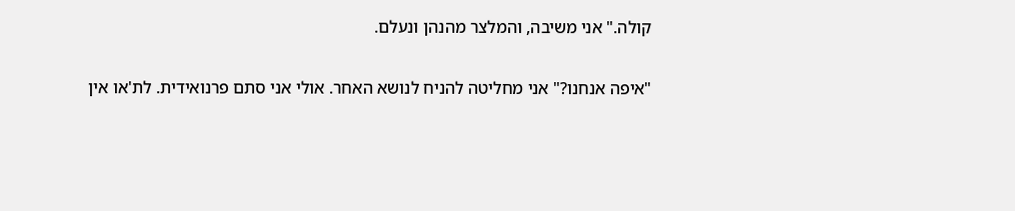קולה." אני משיבה, והמלצר מהנהן ונעלם.

"איפה אנחנו?" אני מחליטה להניח לנושא האחר. אולי אני סתם פרנואידית. לת'או אין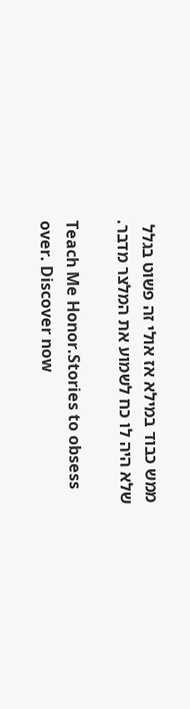ממש כבוד במילא אז אולי זה פשוט בגלל שלא היה לו כח לשמוע את המלצר מדבר.

Teach Me Honor.Stories to obsess over. Discover now